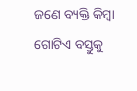ଜଣେ ବ୍ୟକ୍ତି କିମ୍ବା ଗୋଟିଏ ବସ୍ତୁକୁ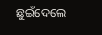ଛୁଇଁଦେଲେ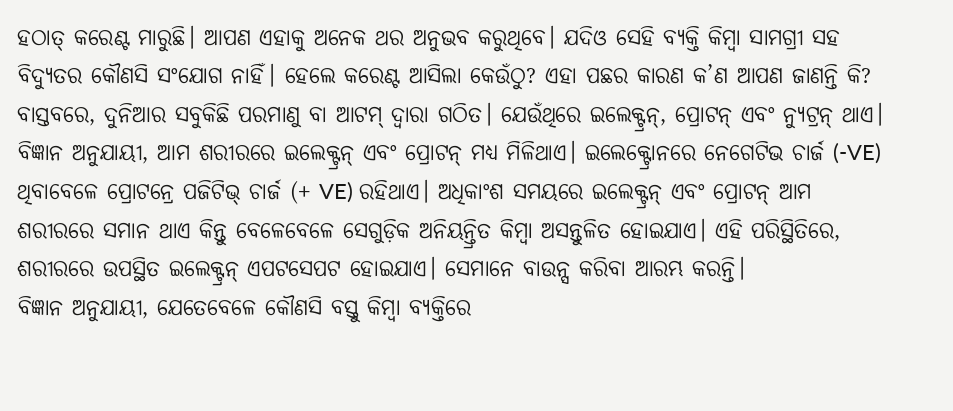ହଠାତ୍ କରେଣ୍ଟ ମାରୁଛି। ଆପଣ ଏହାକୁ ଅନେକ ଥର ଅନୁଭବ କରୁଥିବେ। ଯଦିଓ ସେହି ବ୍ୟକ୍ତି କିମ୍ବା ସାମଗ୍ରୀ ସହ ବିଦ୍ୟୁତର କୌଣସି ସଂଯୋଗ ନାହିଁ। ହେଲେ କରେଣ୍ଟ ଆସିଲା କେଉଁଠୁ? ଏହା ପଛର କାରଣ କ’ଣ ଆପଣ ଜାଣନ୍ତି କି?
ବାସ୍ତବରେ, ଦୁନିଆର ସବୁକିଛି ପରମାଣୁ ବା ଆଟମ୍ ଦ୍ୱାରା ଗଠିତ। ଯେଉଁଥିରେ ଇଲେକ୍ଟ୍ରନ୍, ପ୍ରୋଟନ୍ ଏବଂ ନ୍ୟୁଟ୍ରନ୍ ଥାଏ। ବିଜ୍ଞାନ ଅନୁଯାୟୀ, ଆମ ଶରୀରରେ ଇଲେକ୍ଟ୍ରନ୍ ଏବଂ ପ୍ରୋଟନ୍ ମଧ୍ୟ ମିଳିଥାଏ। ଇଲେକ୍ଟ୍ରୋନରେ ନେଗେଟିଭ ଚାର୍ଜ (-VE) ଥିବାବେଳେ ପ୍ରୋଟନ୍ରେ ପଜିଟିଭ୍ ଚାର୍ଜ (+ VE) ରହିଥାଏ। ଅଧିକାଂଶ ସମୟରେ ଇଲେକ୍ଟ୍ରନ୍ ଏବଂ ପ୍ରୋଟନ୍ ଆମ ଶରୀରରେ ସମାନ ଥାଏ କିନ୍ତୁ ବେଳେବେଳେ ସେଗୁଡ଼ିକ ଅନିୟନ୍ତ୍ରିତ କିମ୍ବା ଅସନ୍ତୁଳିତ ହୋଇଯାଏ। ଏହି ପରିସ୍ଥିତିରେ, ଶରୀରରେ ଉପସ୍ଥିତ ଇଲେକ୍ଟ୍ରନ୍ ଏପଟସେପଟ ହୋଇଯାଏ। ସେମାନେ ବାଉନ୍ସ କରିବା ଆରମ୍ଭ କରନ୍ତି।
ବିଜ୍ଞାନ ଅନୁଯାୟୀ, ଯେତେବେଳେ କୌଣସି ବସ୍ତୁ କିମ୍ବା ବ୍ୟକ୍ତିରେ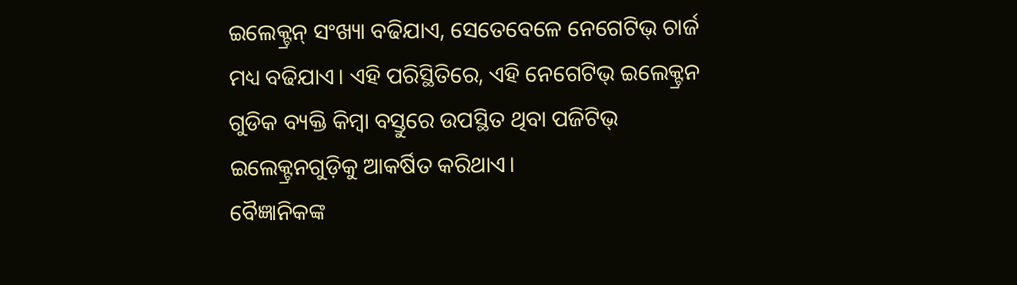ଇଲେକ୍ଟ୍ରନ୍ ସଂଖ୍ୟା ବଢିଯାଏ, ସେତେବେଳେ ନେଗେଟିଭ୍ ଚାର୍ଜ ମଧ୍ୟ ବଢିଯାଏ। ଏହି ପରିସ୍ଥିତିରେ, ଏହି ନେଗେଟିଭ୍ ଇଲେକ୍ଟ୍ରନ ଗୁଡିକ ବ୍ୟକ୍ତି କିମ୍ବା ବସ୍ତୁରେ ଉପସ୍ଥିତ ଥିବା ପଜିଟିଭ୍ ଇଲେକ୍ଟ୍ରନଗୁଡ଼ିକୁ ଆକର୍ଷିତ କରିଥାଏ।
ବୈଜ୍ଞାନିକଙ୍କ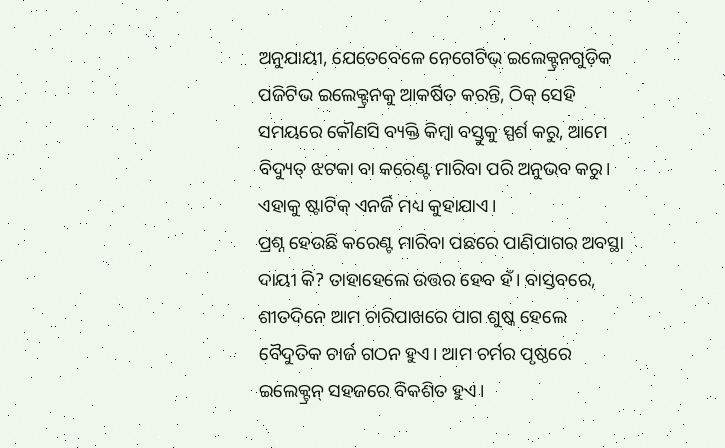ଅନୁଯାୟୀ, ଯେତେବେଳେ ନେଗେଟିଭ୍ ଇଲେକ୍ଟ୍ରନଗୁଡ଼ିକ ପଜିଟିଭ ଇଲେକ୍ଟ୍ରନକୁ ଆକର୍ଷିତ କରନ୍ତି, ଠିକ୍ ସେହି ସମୟରେ କୌଣସି ବ୍ୟକ୍ତି କିମ୍ବା ବସ୍ତୁକୁ ସ୍ପର୍ଶ କରୁ, ଆମେ ବିଦ୍ୟୁତ୍ ଝଟକା ବା କରେଣ୍ଟ ମାରିବା ପରି ଅନୁଭବ କରୁ। ଏହାକୁ ଷ୍ଟାଟିକ୍ ଏନର୍ଜି ମଧ୍ୟ କୁହାଯାଏ।
ପ୍ରଶ୍ନ ହେଉଛି କରେଣ୍ଟ ମାରିବା ପଛରେ ପାଣିପାଗର ଅବସ୍ଥା ଦାୟୀ କି? ତାହାହେଲେ ଉତ୍ତର ହେବ ହଁ। ବାସ୍ତବରେ, ଶୀତଦିନେ ଆମ ଚାରିପାଖରେ ପାଗ ଶୁଷ୍କ ହେଲେ ବୈଦୁତିକ ଚାର୍ଜ ଗଠନ ହୁଏ। ଆମ ଚର୍ମର ପୃଷ୍ଠରେ ଇଲେକ୍ଟ୍ରନ୍ ସହଜରେ ବିକଶିତ ହୁଏ।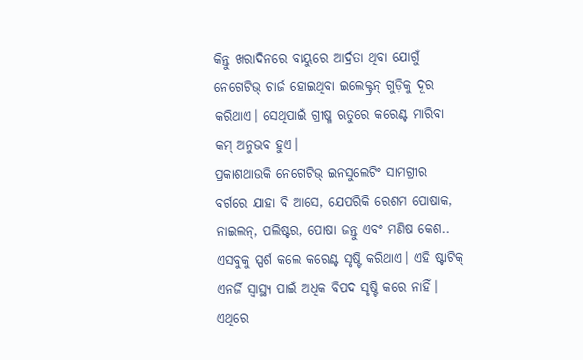କିନ୍ତୁ ଖରାଦିନରେ ବାୟୁରେ ଆର୍ଦ୍ରତା ଥିବା ଯୋଗୁଁ ନେଗେଟିଭ୍ ଚାର୍ଜ ହୋଇଥିବା ଇଲେକ୍ଟ୍ରନ୍ ଗୁଡ଼ିକୁ ଦୂର କରିଥାଏ। ସେଥିପାଇଁ ଗ୍ରୀଷ୍ମ ଋତୁରେ କରେଣ୍ଟ ମାରିବା କମ୍ ଅନୁଭବ ହୁଏ।
ପ୍ରକାଶଥାଉକି ନେଗେଟିଭ୍ ଇନସୁଲେଟିଂ ସାମଗ୍ରୀର ବର୍ଗରେ ଯାହା ବି ଆସେ, ଯେପରିକି ରେଶମ ପୋଷାକ, ନାଇଲନ୍, ପଲିଷ୍ଟର, ପୋଷା ଜନ୍ତୁ ଏବଂ ମଣିଷ କେଶ.. ଏସବୁକୁ ସ୍ପର୍ଶ କଲେ କରେଣ୍ଟ ସୃଷ୍ଟି କରିଥାଏ। ଏହି ଷ୍ଟାଟିକ୍ ଏନର୍ଜି ସ୍ୱାସ୍ଥ୍ୟ ପାଇଁ ଅଧିକ ବିପଦ ସୃଷ୍ଟି କରେ ନାହିଁ। ଏଥିରେ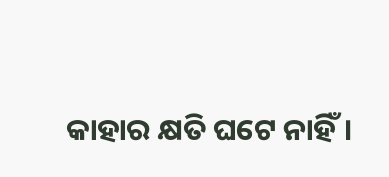କାହାର କ୍ଷତି ଘଟେ ନାହିଁ।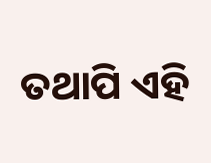ତଥାପି ଏହି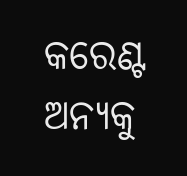କରେଣ୍ଟ ଅନ୍ୟକୁ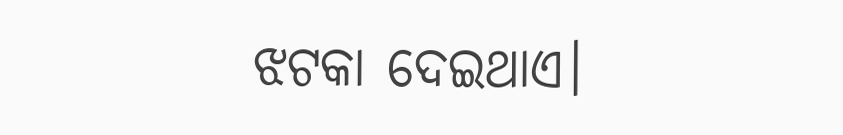ଝଟକା ଦେଇଥାଏ।